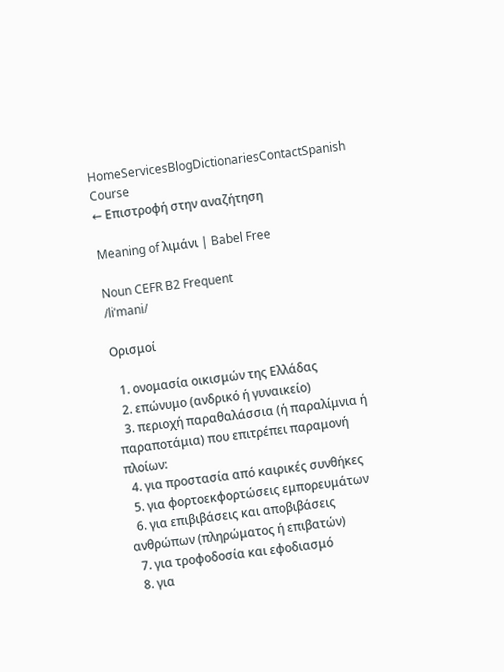HomeServicesBlogDictionariesContactSpanish Course
← Επιστροφή στην αναζήτηση

Meaning of λιμάνι | Babel Free

Noun CEFR B2 Frequent
/liˈmani/

Ορισμοί

  1. ονομασία οικισμών της Ελλάδας
  2. επώνυμο (ανδρικό ή γυναικείο)
  3. περιοχή παραθαλάσσια (ή παραλίμνια ή παραποτάμια) που επιτρέπει παραμονή πλοίων:
  4. για προστασία από καιρικές συνθήκες
  5. για φορτοεκφορτώσεις εμπορευμάτων
  6. για επιβιβάσεις και αποβιβάσεις ανθρώπων (πληρώματος ή επιβατών)
  7. για τροφοδοσία και εφοδιασμό
  8. για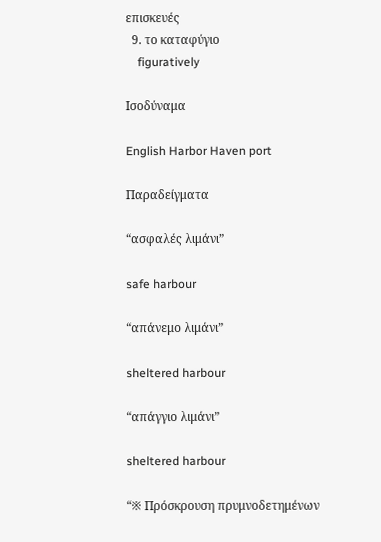επισκευές
  9. το καταφύγιο
    figuratively

Ισοδύναμα

English Harbor Haven port

Παραδείγματα

“ασφαλές λιμάνι”

safe harbour

“απάνεμο λιμάνι”

sheltered harbour

“απάγγιο λιμάνι”

sheltered harbour

“※ Πρόσκρουση πρυμνοδετημένων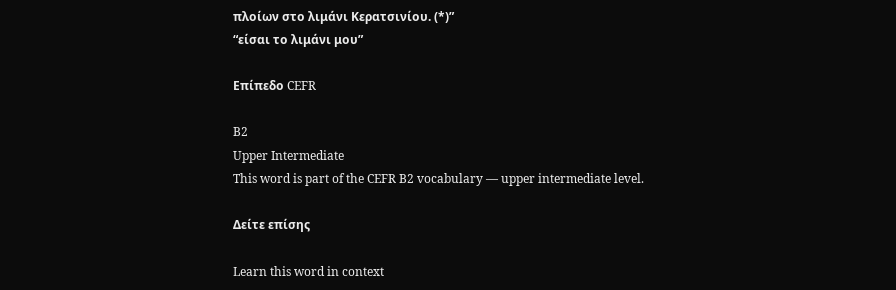πλοίων στο λιμάνι Κερατσινίου. (*)”
“είσαι το λιμάνι μου”

Επίπεδο CEFR

B2
Upper Intermediate
This word is part of the CEFR B2 vocabulary — upper intermediate level.

Δείτε επίσης

Learn this word in context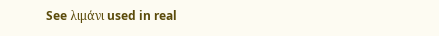See λιμάνι used in real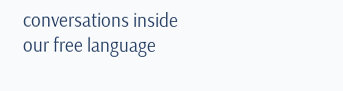conversations inside our free language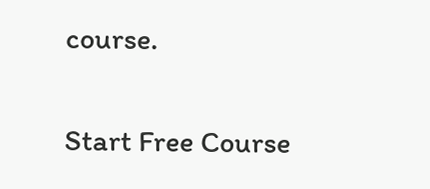course.

Start Free Course